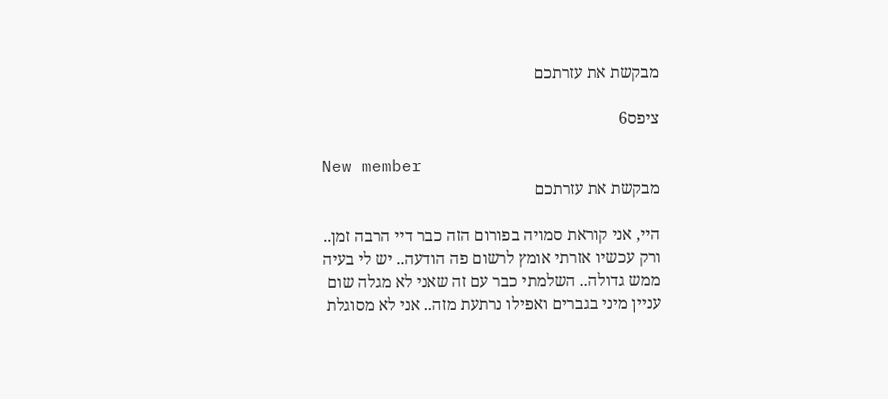מבקשת את עזרתכם

ציפס6

New member
מבקשת את עזרתכם

היי, אני קוראת סמויה בפורום הזה כבר דיי הרבה זמן.. ורק עכשיו אזרתי אומץ לרשום פה הודעה.. יש לי בעיה ממש גדולה.. השלמתי כבר עם זה שאני לא מגלה שום עניין מיני בגברים ואפילו נרתעת מזה.. אני לא מסוגלת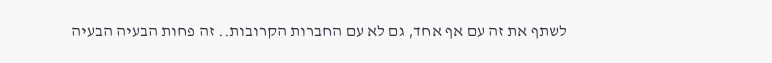לשתף את זה עם אף אחד, גם לא עם החברות הקרובות.. זה פחות הבעיה הבעיה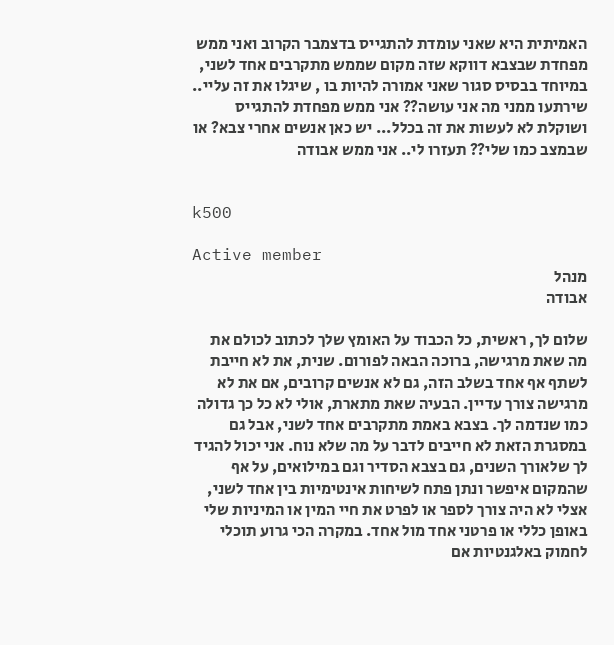האמיתית היא שאני עומדת להתגייס בדצמבר הקרוב ואני ממש מפחדת שבצבא דווקא שזה מקום שממש מתקרבים אחד לשני, במיוחד בבסיס סגור שאני אמורה להיות בו , שיגלו את זה עליי.. שירתעו ממני מה אני עושה?? אני ממש מפחדת להתגייס ושוקלת לא לעשות את זה בכלל... יש כאן אנשים אחרי צבא? או שבמצב כמו שלי?? תעזרו לי.. אני ממש אבודה


k500

Active member
מנהל
אבודה

שלום לך, ראשית, כל הכבוד על האומץ שלך לכתוב לכולם את מה שאת מרגישה, ברוכה הבאה לפורום. שנית, את לא חייבת לשתף אף אחד בשלב הזה, גם לא אנשים קרובים, אם את לא מרגישה צורך עדיין. הבעיה שאת מתארת, אולי לא כל כך גדולה כמו שנדמה לך. בצבא באמת מתקרבים אחד לשני, אבל גם במסגרת הזאת לא חייבים לדבר על מה שלא נוח. אני יכול להגיד לך שלאורך השנים, גם בצבא הסדיר וגם במילואים, על אף שהמקום איפשר ונתן פתח לשיחות אינטימיות בין אחד לשני, אצלי לא היה צורך לספר או לפרט את חיי המין או המיניות שלי באופן כללי או פרטני אחד מול אחד. במקרה הכי גרוע תוכלי לחמוק באלגנטיות אם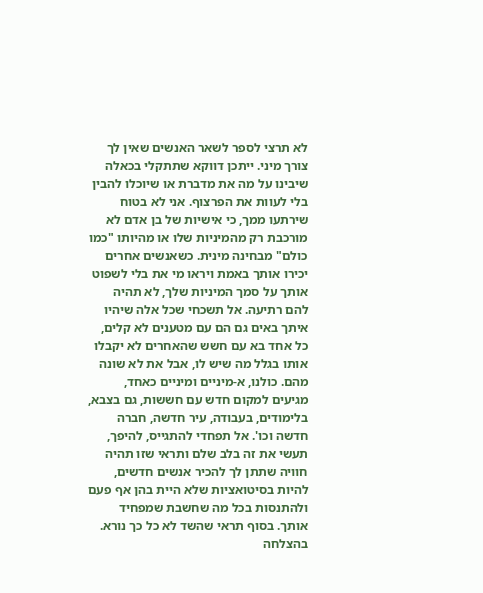לא תרצי לספר לשאר האנשים שאין לך צורך מיני. ייתכן דווקא שתתקלי בכאלה שיבינו על מה את מדברת או שיוכלו להבין בלי לעוות את הפרצוף. אני לא בטוח שירתעו ממך, כי אישיות של בן אדם לא מורכבת רק מהמיניות שלו או מהיותו "כמו כולם" מבחינה מינית. כשאנשים אחרים יכירו אותך באמת ויראו מי את בלי לשפוט אותך על סמך המיניות שלך, לא תהיה להם רתיעה. אל תשכחי שכל אלה שיהיו איתך באים גם הם עם מטענים לא קלים, כל אחד בא עם חשש שהאחרים לא יקבלו אותו בגלל מה שיש לו, אבל את לא שונה מהם. כולנו, א-מיניים ומיניים כאחד, מגיעים למקום חדש עם חששות, גם בצבא, בלימודים, בעבודה, עיר חדשה, חברה חדשה וכו'. אל תפחדי להתגייס, להיפך, תעשי את זה בלב שלם ותראי שזו תהיה חוויה שתתן לך להכיר אנשים חדשים, להיות בסיטואציות שלא היית בהן אף פעם ולהתנסות בכל מה שחשבת שמפחיד אותך. בסוף תראי שהשד לא כל כך נורא. בהצלחה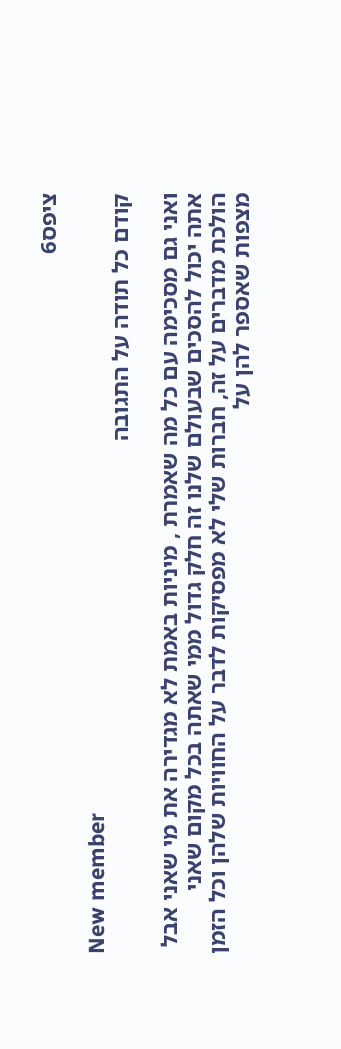ציפס6

New member
קודם כל תודה על התגובה

ואני גם מסכימה עם כל מה שאמרת , מיניות באמת לא מגדירה את מי שאני אבל אתה יכול להסכים שבעולם שלנו זה חלק גדול ממי שאתה בכל מקום שאני הולכת מדברים על זה, חברות שלי לא מפסיקות לדבר על החוויות שלהן וכל הזמן מצפות שאספר להן על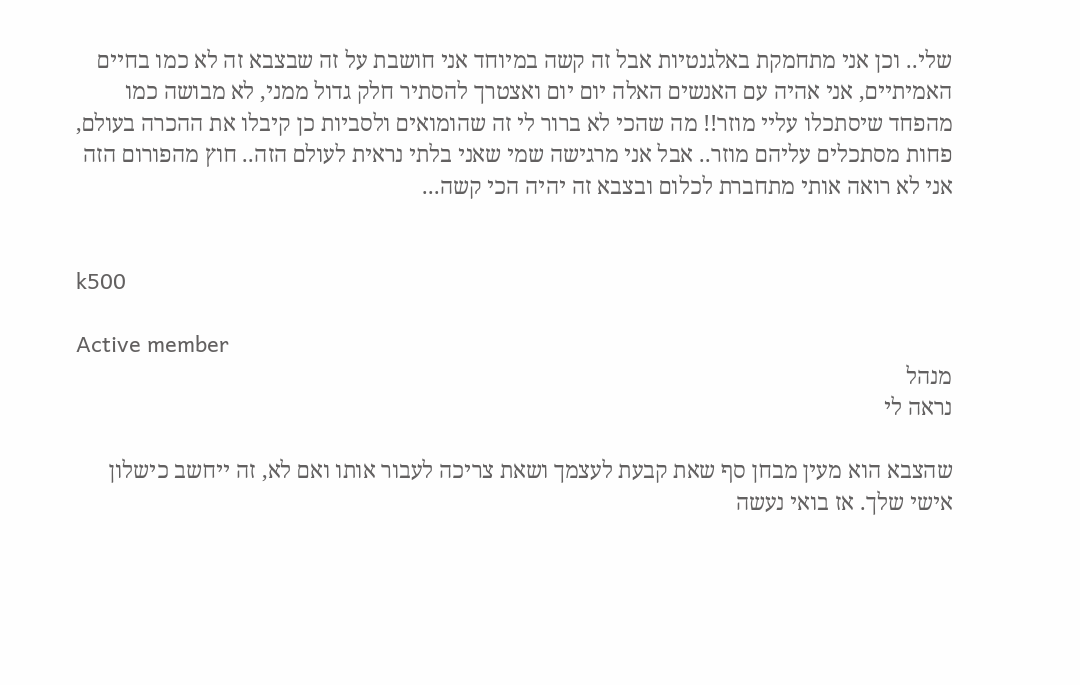שלי.. וכן אני מתחמקת באלגנטיות אבל זה קשה במיוחד אני חושבת על זה שבצבא זה לא כמו בחיים האמיתיים, אני אהיה עם האנשים האלה יום יום ואצטרך להסתיר חלק גדול ממני, לא מבושה כמו מהפחד שיסתכלו עליי מוזר!! מה שהכי לא ברור לי זה שהומואים ולסביות כן קיבלו את ההכרה בעולם, פחות מסתכלים עליהם מוזר.. אבל אני מרגישה שמי שאני בלתי נראית לעולם הזה.. חוץ מהפורום הזה אני לא רואה אותי מתחברת לכלום ובצבא זה יהיה הכי קשה...


k500

Active member
מנהל
נראה לי

שהצבא הוא מעין מבחן סף שאת קבעת לעצמך ושאת צריכה לעבור אותו ואם לא, זה ייחשב כישלון אישי שלך. אז בואי נעשה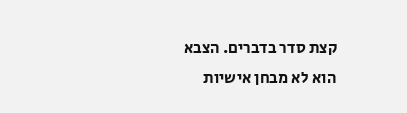קצת סדר בדברים. הצבא הוא לא מבחן אישיות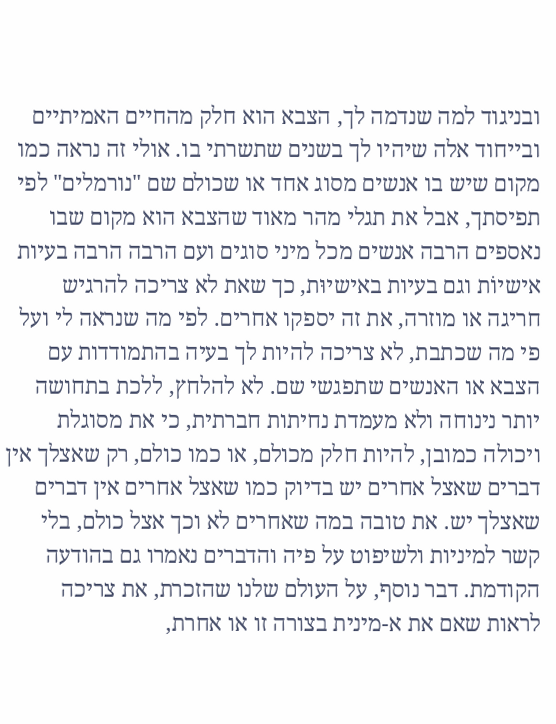ובניגוד למה שנדמה לך, הצבא הוא חלק מהחיים האמיתיים ובייחוד אלה שיהיו לך בשנים שתשרתי בו. אולי זה נראה כמו מקום שיש בו אנשים מסוג אחד או שכולם שם "נורמלים" לפי תפיסתך, אבל את תגלי מהר מאוד שהצבא הוא מקום שבו נאספים הרבה אנשים מכל מיני סוגים ועם הרבה הרבה בעיות אישיוֹת וגם בעיות באישיוּת, כך שאת לא צריכה להרגיש חריגה או מוזרה, את זה יספקו אחרים. לפי מה שנראה לי ועל פי מה שכתבת, לא צריכה להיות לך בעיה בהתמודדות עם הצבא או האנשים שתפגשי שם. לא להלחץ, ללכת בתחושה יותר נינוחה ולא מעמדת נחיתות חברתית, כי את מסוגלת ויכולה כמובן, להיות חלק מכולם, או כמו כולם, רק שאצלך אין דברים שאצל אחרים יש בדיוק כמו שאצל אחרים אין דברים שאצלך יש. את טובה במה שאחרים לא וכך אצל כולם, בלי קשר למיניות ולשיפוט על פיה והדברים נאמרו גם בהודעה הקודמת. דבר נוסף, על העולם שלנו שהזכרת, את צריכה לראות שאם את א-מינית בצורה זו או אחרת,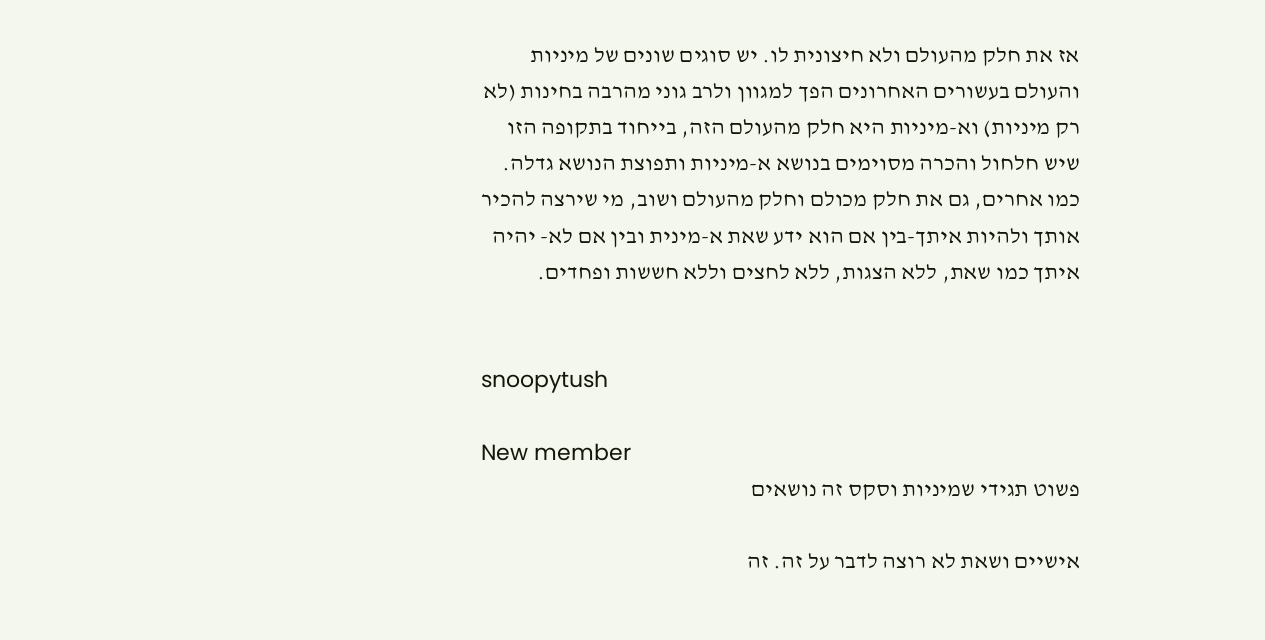אז את חלק מהעולם ולא חיצונית לו. יש סוגים שונים של מיניות והעולם בעשורים האחרונים הפך למגוון ולרב גוני מהרבה בחינות (לא רק מיניות) וא-מיניות היא חלק מהעולם הזה, בייחוד בתקופה הזו שיש חלחול והכרה מסוימים בנושא א-מיניות ותפוצת הנושא גדלה. כמו אחרים, גם את חלק מכולם וחלק מהעולם ושוב, מי שירצה להכיר אותך ולהיות איתך-בין אם הוא ידע שאת א-מינית ובין אם לא- יהיה איתך כמו שאת, ללא הצגות, ללא לחצים וללא חששות ופחדים.


snoopytush

New member
פשוט תגידי שמיניות וסקס זה נושאים

אישיים ושאת לא רוצה לדבר על זה. זה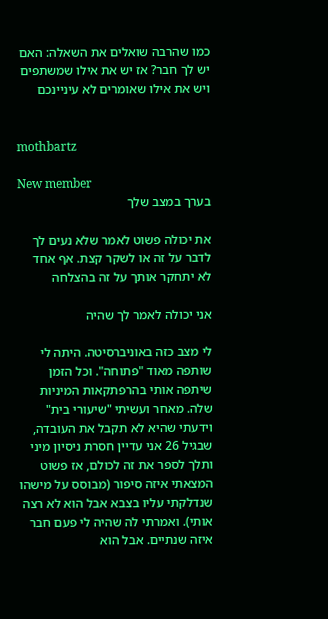כמו שהרבה שואלים את השאלה: האם יש לך חבר? אז יש את אילו שמשתפים ויש את אילו שאומרים לא עיניינכם


mothbartz

New member
בערך במצב שלך

את יכולה פשוט לאמר שלא נעים לך לדבר על זה או לשקר קצת. אף אחד לא יתחקר אותך על זה בהצלחה

אני יכולה לאמר לך שהיה

לי מצב כזה באוניברסיטה. היתה לי שותפה מאוד "פתוחה". וכל הזמן שיתפה אותי בהרפתקאות המיניות שלה. מאחר ועשיתי "שיעורי בית" וידעתי שהיא לא תקבל את העובדה, שבגיל 26 אני עדיין חסרת ניסיון מיני ותלך לספר את זה לכולם, אז פשוט המצאתי איזה סיפור (מבוסס על מישהו שנדלקתי עליו בצבא אבל הוא לא רצה אותי). ואמרתי לה שהיה לי פעם חבר איזה שנתיים. אבל הוא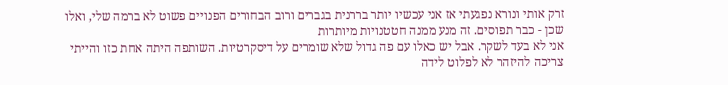זרק אותי ונורא נפגעתי אז אני עכשיו יותר בררנית בגברים ורוב הבחורים הפנויים פשוט לא ברמה שלי, ואלו שכן - כבר תפוסים. זה מנע ממנה חטטנויות מיותרות
אני לא בעד לשקר. אבל יש כאלו עם פה גדול שלא שומרים על דיסקרטיות. השותפה היתה אחת כזו והייתי צריכה להיזהר לא לפלוט לידה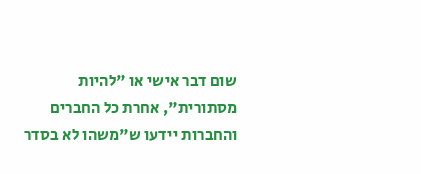שום דבר אישי או "להיות מסתורית", אחרת כל החברים והחברות יידעו ש"משהו לא בסדר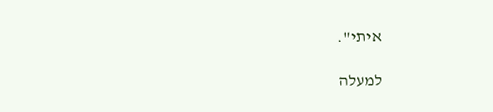איתי".

למעלה